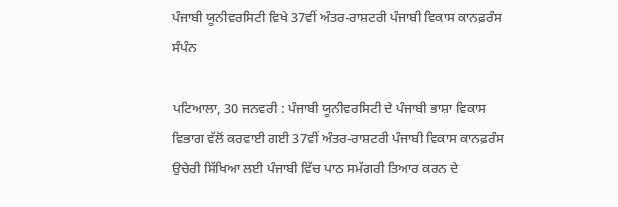ਪੰਜਾਬੀ ਯੂਨੀਵਰਸਿਟੀ ਵਿਖੇ 37ਵੀਂ ਅੰਤਰ-ਰਾਸ਼ਟਰੀ ਪੰਜਾਬੀ ਵਿਕਾਸ ਕਾਨਫ਼ਰੰਸ ਸੰਪੰਨ

ਪਟਿਆਲਾ, 30 ਜਨਵਰੀ : ਪੰਜਾਬੀ ਯੂਨੀਵਰਸਿਟੀ ਦੇ ਪੰਜਾਬੀ ਭਾਸ਼ਾ ਵਿਕਾਸ ਵਿਭਾਗ ਵੱਲੋਂ ਕਰਵਾਈ ਗਈ 37ਵੀਂ ਅੰਤਰ-ਰਾਸ਼ਟਰੀ ਪੰਜਾਬੀ ਵਿਕਾਸ ਕਾਨਫ਼ਰੰਸ ਉਚੇਰੀ ਸਿੱਖਿਆ ਲਈ ਪੰਜਾਬੀ ਵਿੱਚ ਪਾਠ ਸਮੱਗਰੀ ਤਿਆਰ ਕਰਨ ਦੇ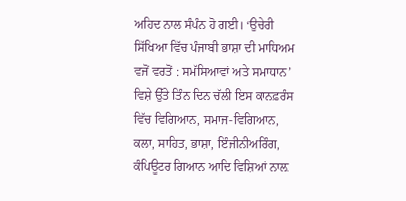ਅਹਿਦ ਨਾਲ ਸੰਪੰਨ ਹੋ ਗਈ। ‘ਉਚੇਰੀ ਸਿੱਖਿਆ ਵਿੱਚ ਪੰਜਾਬੀ ਭਾਸ਼ਾ ਦੀ ਮਾਧਿਅਮ ਵਜੋਂ ਵਰਤੋਂ : ਸਮੱਸਿਆਵਾਂ ਅਤੇ ਸਮਾਧਾਨ’ ਵਿਸ਼ੇ ਉੱਤੇ ਤਿੰਨ ਦਿਨ ਚੱਲੀ ਇਸ ਕਾਨਫ਼ਰੰਸ ਵਿੱਚ ਵਿਗਿਆਨ, ਸਮਾਜ-ਵਿਗਿਆਨ, ਕਲਾ, ਸਾਹਿਤ, ਭਾਸ਼ਾ, ਇੰਜੀਨੀਅਰਿੰਗ, ਕੰਪਿਊਟਰ ਗਿਆਨ ਆਦਿ ਵਿਸ਼ਿਆਂ ਨਾਲ਼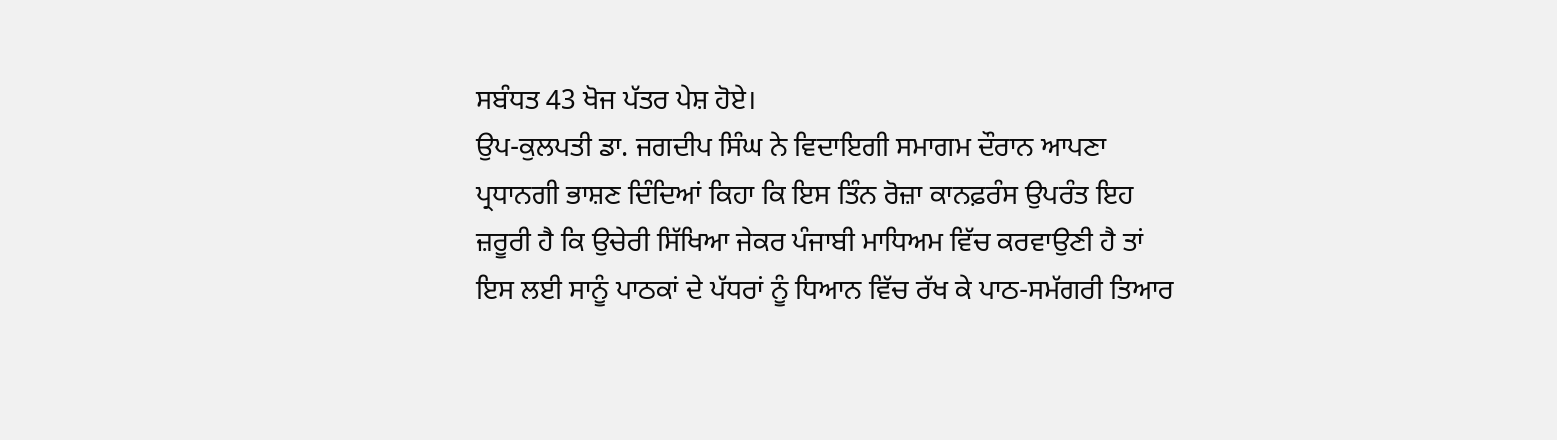ਸਬੰਧਤ 43 ਖੋਜ ਪੱਤਰ ਪੇਸ਼ ਹੋਏ।
ਉਪ-ਕੁਲਪਤੀ ਡਾ. ਜਗਦੀਪ ਸਿੰਘ ਨੇ ਵਿਦਾਇਗੀ ਸਮਾਗਮ ਦੌਰਾਨ ਆਪਣਾ ਪ੍ਰਧਾਨਗੀ ਭਾਸ਼ਣ ਦਿੰਦਿਆਂ ਕਿਹਾ ਕਿ ਇਸ ਤਿੰਨ ਰੋਜ਼ਾ ਕਾਨਫ਼ਰੰਸ ਉਪਰੰਤ ਇਹ ਜ਼ਰੂਰੀ ਹੈ ਕਿ ਉਚੇਰੀ ਸਿੱਖਿਆ ਜੇਕਰ ਪੰਜਾਬੀ ਮਾਧਿਅਮ ਵਿੱਚ ਕਰਵਾਉਣੀ ਹੈ ਤਾਂ ਇਸ ਲਈ ਸਾਨੂੰ ਪਾਠਕਾਂ ਦੇ ਪੱਧਰਾਂ ਨੂੰ ਧਿਆਨ ਵਿੱਚ ਰੱਖ ਕੇ ਪਾਠ-ਸਮੱਗਰੀ ਤਿਆਰ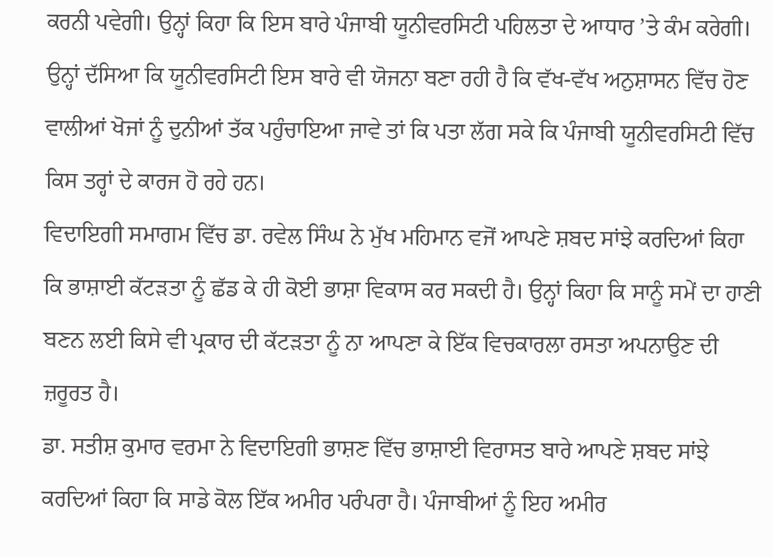ਕਰਨੀ ਪਵੇਗੀ। ਉਨ੍ਹਾਂ ਕਿਹਾ ਕਿ ਇਸ ਬਾਰੇ ਪੰਜਾਬੀ ਯੂਨੀਵਰਸਿਟੀ ਪਹਿਲਤਾ ਦੇ ਆਧਾਰ ’ਤੇ ਕੰਮ ਕਰੇਗੀ। ਉਨ੍ਹਾਂ ਦੱਸਿਆ ਕਿ ਯੂਨੀਵਰਸਿਟੀ ਇਸ ਬਾਰੇ ਵੀ ਯੋਜਨਾ ਬਣਾ ਰਹੀ ਹੈ ਕਿ ਵੱਖ-ਵੱਖ ਅਨੁਸ਼ਾਸਨ ਵਿੱਚ ਹੋਣ ਵਾਲੀਆਂ ਖੋਜਾਂ ਨੂੰ ਦੁਨੀਆਂ ਤੱਕ ਪਹੁੰਚਾਇਆ ਜਾਵੇ ਤਾਂ ਕਿ ਪਤਾ ਲੱਗ ਸਕੇ ਕਿ ਪੰਜਾਬੀ ਯੂਨੀਵਰਸਿਟੀ ਵਿੱਚ ਕਿਸ ਤਰ੍ਹਾਂ ਦੇ ਕਾਰਜ ਹੋ ਰਹੇ ਹਨ।
ਵਿਦਾਇਗੀ ਸਮਾਗਮ ਵਿੱਚ ਡਾ. ਰਵੇਲ ਸਿੰਘ ਨੇ ਮੁੱਖ ਮਹਿਮਾਨ ਵਜੋਂ ਆਪਣੇ ਸ਼ਬਦ ਸਾਂਝੇ ਕਰਦਿਆਂ ਕਿਹਾ ਕਿ ਭਾਸ਼ਾਈ ਕੱਟੜਤਾ ਨੂੰ ਛੱਡ ਕੇ ਹੀ ਕੋਈ ਭਾਸ਼ਾ ਵਿਕਾਸ ਕਰ ਸਕਦੀ ਹੈ। ਉਨ੍ਹਾਂ ਕਿਹਾ ਕਿ ਸਾਨੂੰ ਸਮੇਂ ਦਾ ਹਾਣੀ ਬਣਨ ਲਈ ਕਿਸੇ ਵੀ ਪ੍ਰਕਾਰ ਦੀ ਕੱਟੜਤਾ ਨੂੰ ਨਾ ਆਪਣਾ ਕੇ ਇੱਕ ਵਿਚਕਾਰਲਾ ਰਸਤਾ ਅਪਨਾਉਣ ਦੀ ਜ਼ਰੂਰਤ ਹੈ।
ਡਾ. ਸਤੀਸ਼ ਕੁਮਾਰ ਵਰਮਾ ਨੇ ਵਿਦਾਇਗੀ ਭਾਸ਼ਣ ਵਿੱਚ ਭਾਸ਼ਾਈ ਵਿਰਾਸਤ ਬਾਰੇ ਆਪਣੇ ਸ਼ਬਦ ਸਾਂਝੇ ਕਰਦਿਆਂ ਕਿਹਾ ਕਿ ਸਾਡੇ ਕੋਲ ਇੱਕ ਅਮੀਰ ਪਰੰਪਰਾ ਹੈ। ਪੰਜਾਬੀਆਂ ਨੂੰ ਇਹ ਅਮੀਰ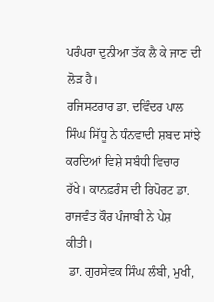ਪਰੰਪਰਾ ਦੁਨੀਆ ਤੱਕ ਲੈ ਕੇ ਜਾਣ ਦੀ ਲੋੜ ਹੈ।
ਰਜਿਸਟਰਾਰ ਡਾ. ਦਵਿੰਦਰ ਪਾਲ ਸਿੰਘ ਸਿੱਧੂ ਨੇ ਧੰਨਵਾਦੀ ਸ਼ਬਦ ਸਾਂਝੇ ਕਰਦਿਆਂ ਵਿਸ਼ੇ ਸਬੰਧੀ ਵਿਚਾਰ ਰੱਖੇ। ਕਾਨਫ਼ਰੰਸ ਦੀ ਰਿਪੋਰਟ ਡਾ. ਰਾਜਵੰਤ ਕੌਰ ਪੰਜਾਬੀ ਨੇ ਪੇਸ਼ ਕੀਤੀ।
 ਡਾ. ਗੁਰਸੇਵਕ ਸਿੰਘ ਲੰਬੀ, ਮੁਖੀ,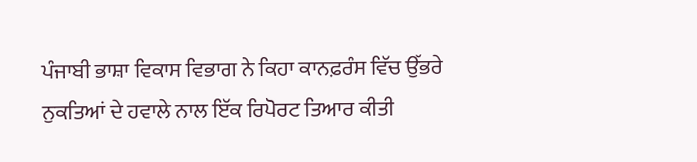ਪੰਜਾਬੀ ਭਾਸ਼ਾ ਵਿਕਾਸ ਵਿਭਾਗ ਨੇ ਕਿਹਾ ਕਾਨਫ਼ਰੰਸ ਵਿੱਚ ਉੱਭਰੇ ਨੁਕਤਿਆਂ ਦੇ ਹਵਾਲੇ ਨਾਲ ਇੱਕ ਰਿਪੋਰਟ ਤਿਆਰ ਕੀਤੀ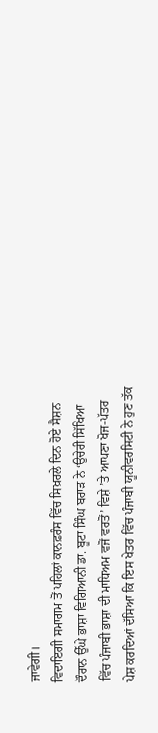ਜਾਵੇਗੀ।
ਵਿਦਾਇਗੀ ਸਮਾਗਮ ਤੋਂ ਪਹਿਲਾਂ ਕਾਨਫ਼ਰੰਸ ਵਿੱਚ ਸਿਖ਼ਰਲੇ ਦਿਨ ਹੋਏ ਸੈਸ਼ਨ ਦੌਰਾਨ ਉੱਘੇ ਭਾਸ਼ਾ ਵਿਗਿਆਨੀ ਡਾ. ਬੂਟਾ ਸਿੰਘ ਬਰਾੜ ਨੇ ‘ਉਚੇਰੀ ਸਿੱਖਿਆ ਵਿੱਚ ਪੰਜਾਬੀ ਭਾਸ਼ਾ ਦੀ ਮਾਧਿਅਮ ਵਜੋਂ ਵਰਤੋਂ’ ਵਿਸ਼ੇ ’ਤੇ ਆਪਣਾ ਖੋਜ-ਪੱਤਰ ਪੇਸ਼ ਕਰਦਿਆਂ ਦੱਸਿਆ ਕਿ ਇਸ ਖੇਤਰ ਵਿੱਚ ਪੰਜਾਬੀ ਯੂਨੀਵਰਸਿਟੀ ਨੇ ਹੁਣ ਤੱਕ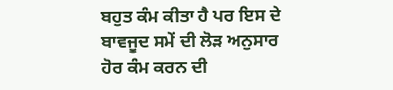ਬਹੁਤ ਕੰਮ ਕੀਤਾ ਹੈ ਪਰ ਇਸ ਦੇ ਬਾਵਜੂਦ ਸਮੇਂ ਦੀ ਲੋੜ ਅਨੁਸਾਰ ਹੋਰ ਕੰਮ ਕਰਨ ਦੀ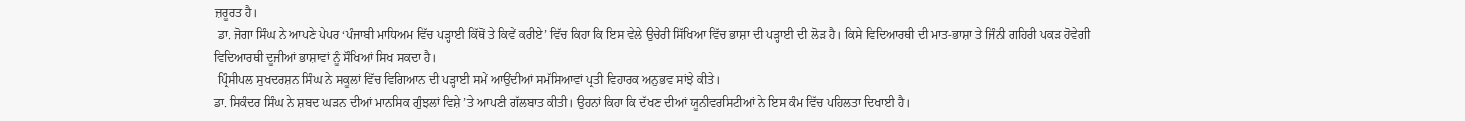ਜ਼ਰੂਰਤ ਹੈ।
 ਡਾ. ਜੋਗਾ ਸਿੰਘ ਨੇ ਆਪਣੇ ਪੇਪਰ ‘ਪੰਜਾਬੀ ਮਾਧਿਅਮ ਵਿੱਚ ਪੜ੍ਹਾਈ ਕਿੱਥੋਂ ਤੇ ਕਿਵੇਂ ਕਰੀਏ’ ਵਿੱਚ ਕਿਹਾ ਕਿ ਇਸ ਵੇਲੇ ਉਚੇਰੀ ਸਿੱਖਿਆ ਵਿੱਚ ਭਾਸ਼ਾ ਦੀ ਪੜ੍ਹਾਈ ਦੀ ਲੋੜ ਹੈ। ਕਿਸੇ ਵਿਦਿਆਰਥੀ ਦੀ ਮਾਤ-ਭਾਸ਼ਾ ਤੇ ਜਿੰਨੀ ਗਹਿਰੀ ਪਕੜ ਹੋਵੇਗੀ ਵਿਦਿਆਰਥੀ ਦੂਜੀਆਂ ਭਾਸ਼ਾਵਾਂ ਨੂੰ ਸੌਖਿਆਂ ਸਿਖ ਸਕਦਾ ਹੈ।
 ਪ੍ਰਿੰਸੀਪਲ ਸੁਖਦਰਸ਼ਨ ਸਿੰਘ ਨੇ ਸਕੂਲਾਂ ਵਿੱਚ ਵਿਗਿਆਨ ਦੀ ਪੜ੍ਹਾਈ ਸਮੇਂ ਆਉਂਦੀਆਂ ਸਮੱਸਿਆਵਾਂ ਪ੍ਰਤੀ ਵਿਹਾਰਕ ਅਨੁਭਵ ਸਾਂਝੇ ਕੀਤੇ।
ਡਾ. ਸਿਕੰਦਰ ਸਿੰਘ ਨੇ ਸ਼ਬਦ ਘੜਨ ਦੀਆਂ ਮਾਨਸਿਕ ਗੁੰਝਲਾਂ ਵਿਸ਼ੇ ’ਤੇ ਆਪਣੀ ਗੱਲਬਾਤ ਕੀਤੀ। ਉਹਨਾਂ ਕਿਹਾ ਕਿ ਦੱਖਣ ਦੀਆਂ ਯੂਨੀਵਰਸਿਟੀਆਂ ਨੇ ਇਸ ਕੰਮ ਵਿੱਚ ਪਹਿਲਤਾ ਦਿਖਾਈ ਹੈ।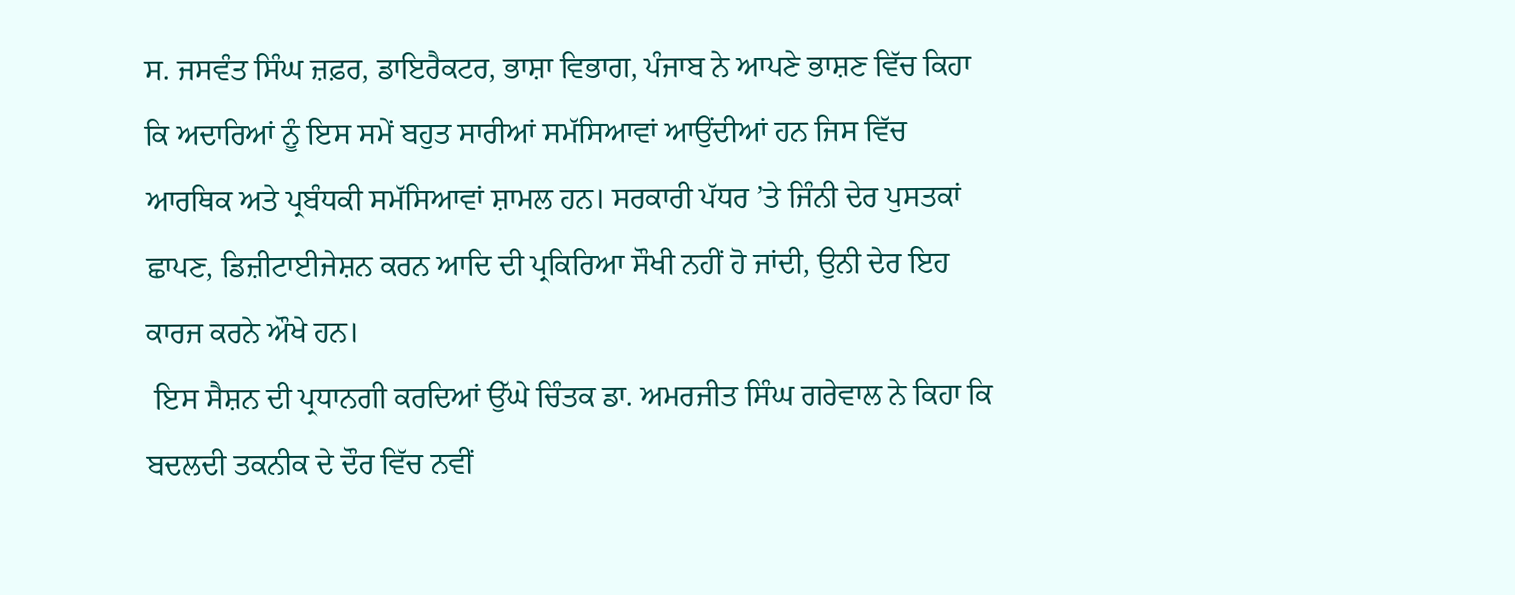ਸ. ਜਸਵੰਤ ਸਿੰਘ ਜ਼ਫ਼ਰ, ਡਾਇਰੈਕਟਰ, ਭਾਸ਼ਾ ਵਿਭਾਗ, ਪੰਜਾਬ ਨੇ ਆਪਣੇ ਭਾਸ਼ਣ ਵਿੱਚ ਕਿਹਾ ਕਿ ਅਦਾਰਿਆਂ ਨੂੰ ਇਸ ਸਮੇਂ ਬਹੁਤ ਸਾਰੀਆਂ ਸਮੱਸਿਆਵਾਂ ਆਉਂਦੀਆਂ ਹਨ ਜਿਸ ਵਿੱਚ ਆਰਥਿਕ ਅਤੇ ਪ੍ਰਬੰਧਕੀ ਸਮੱਸਿਆਵਾਂ ਸ਼ਾਮਲ ਹਨ। ਸਰਕਾਰੀ ਪੱਧਰ ’ਤੇ ਜਿੰਨੀ ਦੇਰ ਪੁਸਤਕਾਂ ਛਾਪਣ, ਡਿਜ਼ੀਟਾਈਜੇਸ਼ਨ ਕਰਨ ਆਦਿ ਦੀ ਪ੍ਰਕਿਰਿਆ ਸੌਖੀ ਨਹੀਂ ਹੋ ਜਾਂਦੀ, ਉਨੀ ਦੇਰ ਇਹ ਕਾਰਜ ਕਰਨੇ ਔਖੇ ਹਨ।
 ਇਸ ਸੈਸ਼ਨ ਦੀ ਪ੍ਰਧਾਨਗੀ ਕਰਦਿਆਂ ਉੱਘੇ ਚਿੰਤਕ ਡਾ. ਅਮਰਜੀਤ ਸਿੰਘ ਗਰੇਵਾਲ ਨੇ ਕਿਹਾ ਕਿ ਬਦਲਦੀ ਤਕਨੀਕ ਦੇ ਦੌਰ ਵਿੱਚ ਨਵੀਂ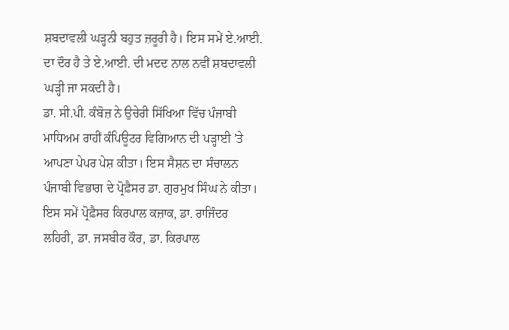ਸ਼ਬਦਾਵਲੀ ਘੜ੍ਹਨੀ ਬਹੁਤ ਜ਼ਰੂਰੀ ਹੈ। ਇਸ ਸਮੇਂ ਏ.ਆਈ. ਦਾ ਦੌਰ ਹੈ ਤੇ ਏ.ਆਈ. ਦੀ ਮਦਦ ਨਾਲ ਨਵੀਂ ਸ਼ਬਦਾਵਲੀ ਘੜ੍ਹੀ ਜਾ ਸਕਦੀ ਹੈ।
ਡਾ. ਸੀ.ਪੀ. ਕੰਬੋਜ਼ ਨੇ ਉਚੇਰੀ ਸਿੱਖਿਆ ਵਿੱਚ ਪੰਜਾਬੀ ਮਾਧਿਅਮ ਰਾਹੀਂ ਕੰਪਿਊਟਰ ਵਿਗਿਆਨ ਦੀ ਪੜ੍ਹਾਈ ’ਤੇ ਆਪਣਾ ਪੇਪਰ ਪੇਸ਼ ਕੀਤਾ। ਇਸ ਸੈਸ਼ਨ ਦਾ ਸੰਚਾਲਨ ਪੰਜਾਬੀ ਵਿਭਾਗ ਦੇ ਪ੍ਰੋਫ਼ੈਸਰ ਡਾ. ਗੁਰਮੁਖ ਸਿੰਘ ਨੇ ਕੀਤਾ।
ਇਸ ਸਮੇਂ ਪ੍ਰੋਫ਼ੈਸਰ ਕਿਰਪਾਲ ਕਜ਼ਾਕ, ਡਾ. ਰਾਜਿੰਦਰ ਲਹਿਰੀ, ਡਾ. ਜਸਬੀਰ ਕੌਰ, ਡਾ. ਕਿਰਪਾਲ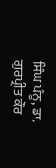ਸਿੰਘ ਪੰਨੂ, ਡਾ. ਗੁਰਪ੍ਰੀਤ ਕੌਰ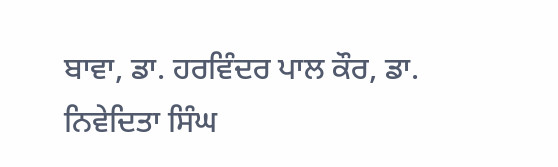ਬਾਵਾ, ਡਾ. ਹਰਵਿੰਦਰ ਪਾਲ ਕੌਰ, ਡਾ. ਨਿਵੇਦਿਤਾ ਸਿੰਘ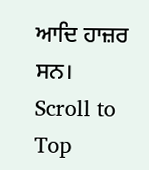ਆਦਿ ਹਾਜ਼ਰ ਸਨ।
Scroll to Top